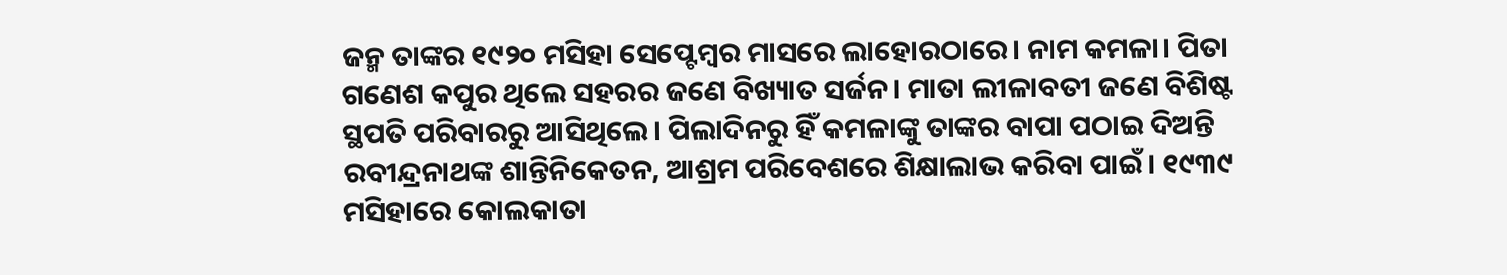ଜନ୍ମ ତାଙ୍କର ୧୯୨୦ ମସିହା ସେପ୍ଟେମ୍ବର ମାସରେ ଲାହୋରଠାରେ। ନାମ କମଳା। ପିତା ଗଣେଶ କପୁର ଥିଲେ ସହରର ଜଣେ ବିଖ୍ୟାତ ସର୍ଜନ। ମାତା ଲୀଳାବତୀ ଜଣେ ବିଶିଷ୍ଟ ସ୍ଥପତି ପରିବାରରୁ ଆସିଥିଲେ। ପିଲାଦିନରୁ ହିଁ କମଳାଙ୍କୁ ତାଙ୍କର ବାପା ପଠାଇ ଦିଅନ୍ତି ରବୀନ୍ଦ୍ରନାଥଙ୍କ ଶାନ୍ତିନିକେତନ, ଆଶ୍ରମ ପରିବେଶରେ ଶିକ୍ଷାଲାଭ କରିବା ପାଇଁ। ୧୯୩୯ ମସିହାରେ କୋଲକାତା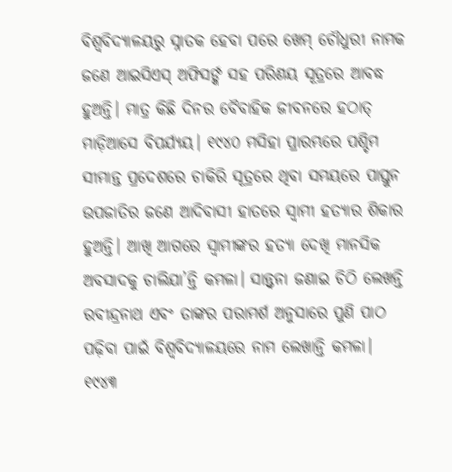ବିଶ୍ବବିଦ୍ୟାଳୟରୁ ସ୍ନାତକ ହେବା ପରେ ଖେମ୍ ଚୌଧୁରୀ ନାମକ ଜଣେ ଆଇସିଏସ୍ ଅଫିସର୍ଙ୍କ ସହ ପରିଣୟ ସୂତ୍ରରେ ଆବଦ୍ଧ ହୁଅନ୍ତି। ମାତ୍ର କିଛି ଦିନର ବୈବାହିକ ଜୀବନରେ ହଠାତ୍ ମାଡ଼ିଆସେ ବିପର୍ଯ୍ୟୟ। ୧୯୪୦ ମସିହା ପ୍ରାରମ୍ଭରେ ପଶ୍ଚିମ ସୀମାନ୍ତ ପ୍ରଦେଶରେ ଚାକିରି ସୂତ୍ରରେ ଥିବା ସମୟରେ ପାସ୍ତୁନ ଉପଜାତିର ଜଣେ ଆଦିବାସୀ ହାତରେ ସ୍ବାମୀ ହତ୍ୟାର ଶିକାର ହୁଅନ୍ତି। ଆଖି ଆଗରେ ସ୍ବାମୀଙ୍କର ହତ୍ୟା ଦେଖି ମାନସିକ ଅବସାଦକୁ ଚାଲିଯା’ନ୍ତି କମଳା। ସାନ୍ତ୍ବନା ଜଣାଇ ଚିଠି ଲେଖନ୍ତି ରବୀନ୍ଦ୍ରନାଥ ଏବଂ ତାଙ୍କର ପରାମର୍ଶ ଅନୁସାରେ ପୁଣି ପାଠ ପଢ଼ିବା ପାଇଁ ବିଶ୍ବବିଦ୍ୟାଳୟରେ ନାମ ଲେଖାନ୍ତି କମଳା। ୧୯୪୩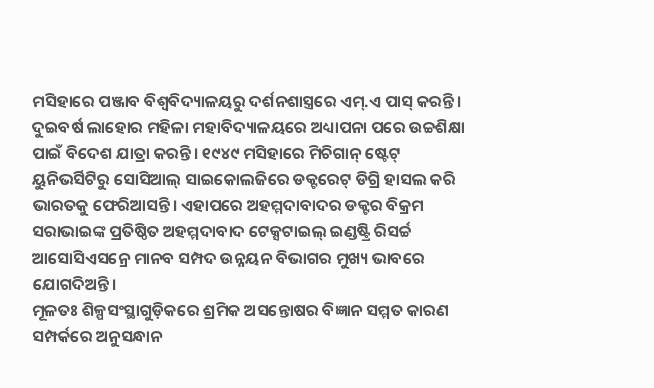ମସିହାରେ ପଞ୍ଜାବ ବିଶ୍ବବିଦ୍ୟାଳୟରୁ ଦର୍ଶନଶାସ୍ତ୍ରରେ ଏମ୍.ଏ ପାସ୍ କରନ୍ତି। ଦୁଇବର୍ଷ ଲାହୋର ମହିଳା ମହାବିଦ୍ୟାଳୟରେ ଅଧ୍ୟାପନା ପରେ ଉଚ୍ଚଶିକ୍ଷା ପାଇଁ ବିଦେଶ ଯାତ୍ରା କରନ୍ତି। ୧୯୪୯ ମସିହାରେ ମିଚିଗାନ୍ ଷ୍ଟେଟ୍ ୟୁନିଭର୍ସିଟିରୁ ସୋସିଆଲ୍ ସାଇକୋଲଜିରେ ଡକ୍ଟରେଟ୍ ଡିଗ୍ରି ହାସଲ କରି ଭାରତକୁ ଫେରିଆସନ୍ତି। ଏହାପରେ ଅହମ୍ମଦାବାଦର ଡକ୍ଟର ବିକ୍ରମ ସରାଭାଇଙ୍କ ପ୍ରତିଷ୍ଠିତ ଅହମ୍ମଦାବାଦ ଟେକ୍ସଟାଇଲ୍ ଇଣ୍ଡଷ୍ଟ୍ରି ରିସର୍ଚ୍ଚ ଆସୋସିଏସନ୍ରେ ମାନବ ସମ୍ପଦ ଉନ୍ନୟନ ବିଭାଗର ମୁଖ୍ୟ ଭାବରେ ଯୋଗଦିଅନ୍ତି।
ମୂଳତଃ ଶିଳ୍ପସଂସ୍ଥାଗୁଡ଼ିକରେ ଶ୍ରମିକ ଅସନ୍ତୋଷର ବିଜ୍ଞାନ ସମ୍ମତ କାରଣ ସମ୍ପର୍କରେ ଅନୁସନ୍ଧାନ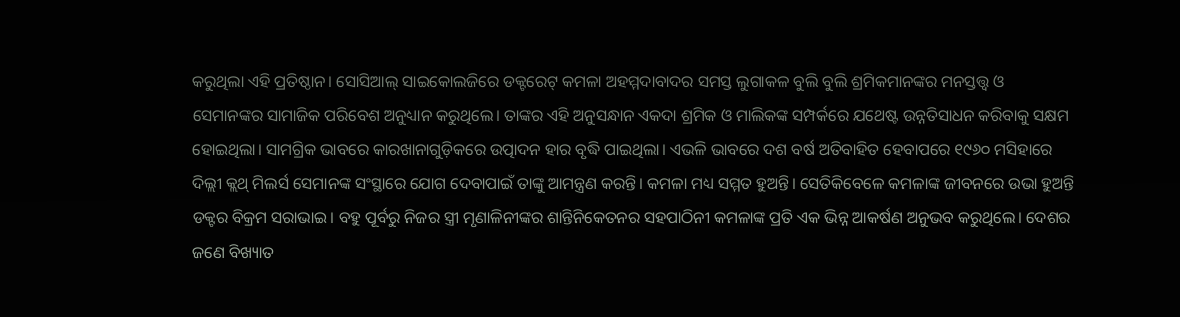କରୁଥିଲା ଏହି ପ୍ରତିଷ୍ଠାନ। ସୋସିଆଲ୍ ସାଇକୋଲଜିରେ ଡକ୍ଟରେଟ୍ କମଳା ଅହମ୍ମଦାବାଦର ସମସ୍ତ ଲୁଗାକଳ ବୁଲି ବୁଲି ଶ୍ରମିକମାନଙ୍କର ମନସ୍ତତ୍ତ୍ୱ ଓ ସେମାନଙ୍କର ସାମାଜିକ ପରିବେଶ ଅନୁଧ୍ୟାନ କରୁଥିଲେ। ତାଙ୍କର ଏହି ଅନୁସନ୍ଧାନ ଏକଦା ଶ୍ରମିକ ଓ ମାଲିକଙ୍କ ସମ୍ପର୍କରେ ଯଥେଷ୍ଟ ଉନ୍ନତିସାଧନ କରିବାକୁ ସକ୍ଷମ ହୋଇଥିଲା। ସାମଗ୍ରିକ ଭାବରେ କାରଖାନାଗୁଡ଼ିକରେ ଉତ୍ପାଦନ ହାର ବୃଦ୍ଧି ପାଇଥିଲା। ଏଭଳି ଭାବରେ ଦଶ ବର୍ଷ ଅତିବାହିତ ହେବାପରେ ୧୯୬୦ ମସିହାରେ ଦିଲ୍ଲୀ କ୍ଲଥ୍ ମିଲର୍ସ ସେମାନଙ୍କ ସଂସ୍ଥାରେ ଯୋଗ ଦେବାପାଇଁ ତାଙ୍କୁ ଆମନ୍ତ୍ରଣ କରନ୍ତି। କମଳା ମଧ୍ୟ ସମ୍ମତ ହୁଅନ୍ତି। ସେତିକିବେଳେ କମଳାଙ୍କ ଜୀବନରେ ଉଭା ହୁଅନ୍ତି ଡକ୍ଟର ବିକ୍ରମ ସରାଭାଇ। ବହୁ ପୂର୍ବରୁ ନିଜର ସ୍ତ୍ରୀ ମୃଣାଳିନୀଙ୍କର ଶାନ୍ତିନିକେତନର ସହପାଠିନୀ କମଳାଙ୍କ ପ୍ରତି ଏକ ଭିନ୍ନ ଆକର୍ଷଣ ଅନୁଭବ କରୁଥିଲେ। ଦେଶର ଜଣେ ବିଖ୍ୟାତ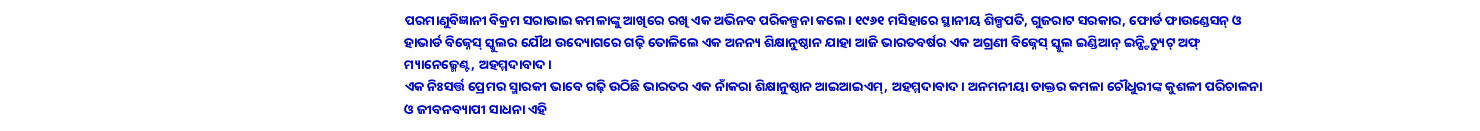ପରମାଣୁବିଜ୍ଞାନୀ ବିକ୍ରମ ସରାଭାଇ କମଳାଙ୍କୁ ଆଖିରେ ରଖି ଏକ ଅଭିନବ ପରିକଳ୍ପନା କଲେ। ୧୯୬୧ ମସିହାରେ ସ୍ଥାନୀୟ ଶିଳ୍ପପତି, ଗୁଜରାଟ ସରକାର, ଫୋର୍ଡ ଫାଉଣ୍ଡେସନ୍ ଓ ହାଭାର୍ଡ ବିଜ୍ନେସ୍ ସ୍କୁଲର ଯୌଥ ଉଦ୍ୟୋଗରେ ଗଢ଼ି ତୋଳିଲେ ଏକ ଅନନ୍ୟ ଶିକ୍ଷାନୁଷ୍ଠାନ ଯାହା ଆଜି ଭାରତବର୍ଷର ଏକ ଅଗ୍ରଣୀ ବିଜ୍ନେସ୍ ସ୍କୁଲ ଇଣ୍ଡିଆନ୍ ଇନ୍ଷ୍ଟିଚ୍ୟୁଟ୍ ଅଫ୍ ମ୍ୟାନେଜ୍ମେଣ୍ଟ, ଅହମ୍ମଦାବାଦ।
ଏକ ନିଃସର୍ତ୍ତ ପ୍ରେମର ସ୍ମାରକୀ ଭାବେ ଗଢ଼ି ଉଠିଛି ଭାରତର ଏକ ନାଁକରା ଶିକ୍ଷାନୁଷ୍ଠାନ ଆଇଆଇଏମ୍, ଅହମ୍ମଦାବାଦ। ଅନମନୀୟା ଡାକ୍ତର କମଳା ଚୌଧୁରୀଙ୍କ କୁଶଳୀ ପରିଚାଳନା ଓ ଜୀବନବ୍ୟାପୀ ସାଧନା ଏହି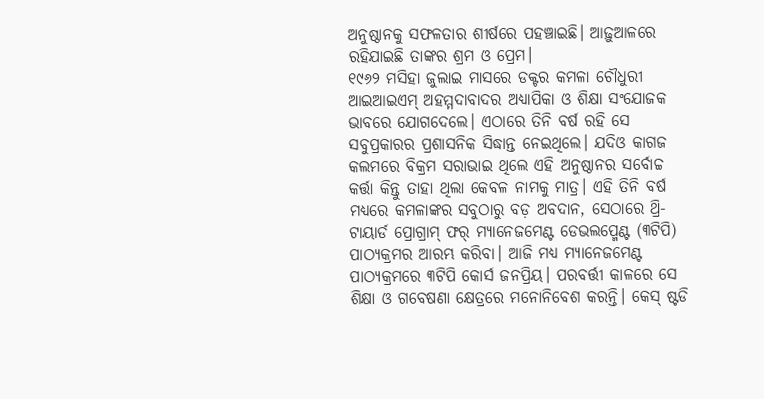ଅନୁଷ୍ଠାନକୁ ସଫଳତାର ଶୀର୍ଷରେ ପହଞ୍ଚାଇଛି। ଆଢ଼ୁଆଳରେ ରହିଯାଇଛି ତାଙ୍କର ଶ୍ରମ ଓ ପ୍ରେମ।
୧୯୬୨ ମସିହା ଜୁଲାଇ ମାସରେ ଡକ୍ଟର କମଳା ଚୌଧୁରୀ ଆଇଆଇଏମ୍ ଅହମ୍ମଦାବାଦର ଅଧ୍ୟାପିକା ଓ ଶିକ୍ଷା ସଂଯୋଜକ ଭାବରେ ଯୋଗଦେଲେ। ଏଠାରେ ତିନି ବର୍ଷ ରହି ସେ ସବୁପ୍ରକାରର ପ୍ରଶାସନିକ ସିଦ୍ଧାନ୍ତ ନେଇଥିଲେ। ଯଦିଓ କାଗଜ କଲମରେ ବିକ୍ରମ ସରାଭାଇ ଥିଲେ ଏହି ଅନୁଷ୍ଠାନର ସର୍ବୋଚ୍ଚ କର୍ତ୍ତା କିନ୍ତୁ ତାହା ଥିଲା କେବଳ ନାମକୁ ମାତ୍ର। ଏହି ତିନି ବର୍ଷ ମଧ୍ୟରେ କମଳାଙ୍କର ସବୁଠାରୁ ବଡ଼ ଅବଦାନ, ସେଠାରେ ଥ୍ରି-ଟାୟାର୍ଡ ପ୍ରୋଗ୍ରାମ୍ ଫର୍ ମ୍ୟାନେଜମେଣ୍ଟ ଡେଭଲପ୍ମେଣ୍ଟ (୩ଟିପି) ପାଠ୍ୟକ୍ରମର ଆରମ୍ଭ କରିବା। ଆଜି ମଧ୍ୟ ମ୍ୟାନେଜମେଣ୍ଟ ପାଠ୍ୟକ୍ରମରେ ୩ଟିପି କୋର୍ସ ଜନପ୍ରିୟ। ପରବର୍ତ୍ତୀ କାଳରେ ସେ ଶିକ୍ଷା ଓ ଗବେଷଣା କ୍ଷେତ୍ରରେ ମନୋନିବେଶ କରନ୍ତି। କେସ୍ ଷ୍ଟଡି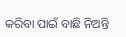କରିବା ପାଇଁ ବାଛି ନିଅନ୍ତି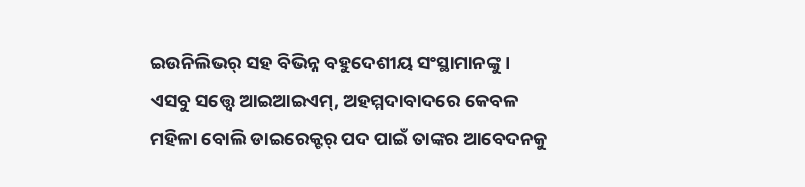ଇଉନିଲିଭର୍ ସହ ବିଭିନ୍ନ ବହୁଦେଶୀୟ ସଂସ୍ଥାମାନଙ୍କୁ। ଏସବୁ ସତ୍ତ୍ୱେ ଆଇଆଇଏମ୍, ଅହମ୍ମଦାବାଦରେ କେବଳ ମହିଳା ବୋଲି ଡାଇରେକ୍ଟର୍ ପଦ ପାଇଁ ତାଙ୍କର ଆବେଦନକୁ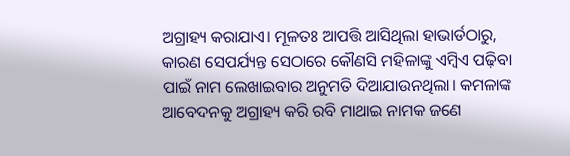ଅଗ୍ରାହ୍ୟ କରାଯାଏ। ମୂଳତଃ ଆପତ୍ତି ଆସିଥିଲା ହାଭାର୍ଡଠାରୁ, କାରଣ ସେପର୍ଯ୍ୟନ୍ତ ସେଠାରେ କୌଣସି ମହିଳାଙ୍କୁ ଏମ୍ବିଏ ପଢ଼ିବା ପାଇଁ ନାମ ଲେଖାଇବାର ଅନୁମତି ଦିଆଯାଉନଥିଲା। କମଳାଙ୍କ ଆବେଦନକୁ ଅଗ୍ରାହ୍ୟ କରି ରବି ମାଥାଇ ନାମକ ଜଣେ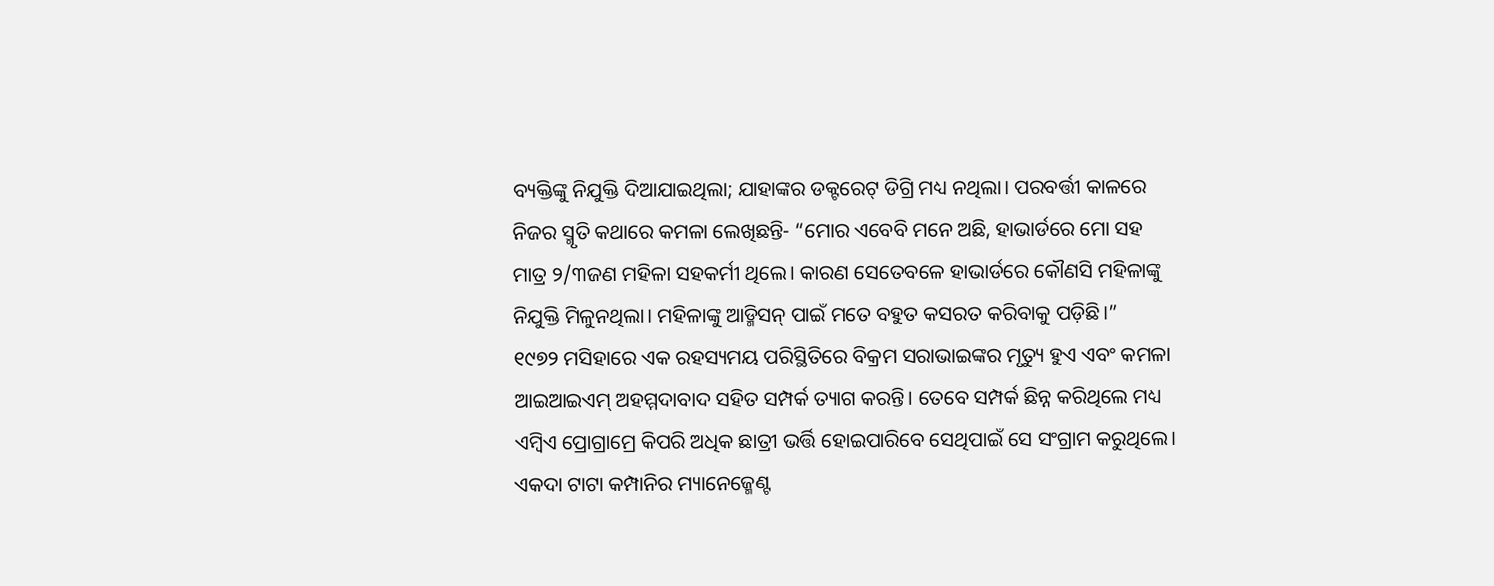ବ୍ୟକ୍ତିଙ୍କୁ ନିଯୁକ୍ତି ଦିଆଯାଇଥିଲା; ଯାହାଙ୍କର ଡକ୍ଟରେଟ୍ ଡିଗ୍ରି ମଧ୍ୟ ନଥିଲା। ପରବର୍ତ୍ତୀ କାଳରେ ନିଜର ସ୍ମୃତି କଥାରେ କମଳା ଲେଖିଛନ୍ତି- “ମୋର ଏବେବି ମନେ ଅଛି, ହାଭାର୍ଡରେ ମୋ ସହ ମାତ୍ର ୨/୩ଜଣ ମହିଳା ସହକର୍ମୀ ଥିଲେ। କାରଣ ସେତେବଳେ ହାଭାର୍ଡରେ କୌଣସି ମହିଳାଙ୍କୁ ନିଯୁକ୍ତି ମିଳୁନଥିଲା। ମହିଳାଙ୍କୁ ଆଡ୍ମିସନ୍ ପାଇଁ ମତେ ବହୁତ କସରତ କରିବାକୁ ପଡ଼ିଛି।”
୧୯୭୨ ମସିହାରେ ଏକ ରହସ୍ୟମୟ ପରିସ୍ଥିତିରେ ବିକ୍ରମ ସରାଭାଇଙ୍କର ମୃତ୍ୟୁ ହୁଏ ଏବଂ କମଳା ଆଇଆଇଏମ୍ ଅହମ୍ମଦାବାଦ ସହିତ ସମ୍ପର୍କ ତ୍ୟାଗ କରନ୍ତି। ତେବେ ସମ୍ପର୍କ ଛିନ୍ନ କରିଥିଲେ ମଧ୍ୟ ଏମ୍ବିଏ ପ୍ରୋଗ୍ରାମ୍ରେ କିପରି ଅଧିକ ଛାତ୍ରୀ ଭର୍ତ୍ତି ହୋଇପାରିବେ ସେଥିପାଇଁ ସେ ସଂଗ୍ରାମ କରୁଥିଲେ। ଏକଦା ଟାଟା କମ୍ପାନିର ମ୍ୟାନେଜ୍ମେଣ୍ଟ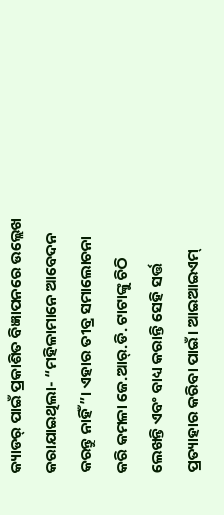କ୍ୟାଡର୍ ପାଇଁ ପ୍ରକାଶିତ ବିଜ୍ଞାପନରେ ଉଲ୍ଲେଖ କରାଯାଇଥିଲା- “ମହିଳାମାନେ ଆବେଦନ କରନ୍ତୁ ନାହିଁ”। ଏହାର ତୀବ୍ର ସମାଲୋଚନା କରି କମଳା ଜେ.ଆର୍.ଡି. ଟାଟାଙ୍କୁ ଚିଠି ଲେଖନ୍ତି ଏବଂ ବାଧ୍ୟ କରାନ୍ତି ସେହି ସର୍ତ୍ତ ପ୍ରତ୍ୟାହାର କରିବା ପାଇଁ। ଆଇଆଇଏମ୍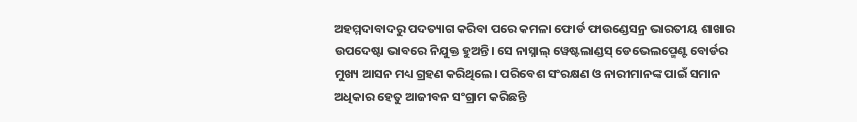ଅହମ୍ମଦାବାଦରୁ ପଦତ୍ୟାଗ କରିବା ପରେ କମଳା ଫୋର୍ଡ ଫାଉଣ୍ଡେସନ୍ର ଭାରତୀୟ ଶାଖାର ଉପଦେଷ୍ଟା ଭାବରେ ନିଯୁକ୍ତ ହୁଅନ୍ତି। ସେ ନାସ୍ନାଲ୍ ୱେଷ୍ଟଲାଣ୍ଡସ୍ ଡେଭେଲପ୍ମେଣ୍ଟ ବୋର୍ଡର ମୁଖ୍ୟ ଆସନ ମଧ୍ୟ ଗ୍ରହଣ କରିଥିଲେ। ପରିବେଶ ସଂରକ୍ଷଣ ଓ ନାରୀମାନଙ୍କ ପାଇଁ ସମାନ ଅଧିକାର ହେତୁ ଆଜୀବନ ସଂଗ୍ରାମ କରିଛନ୍ତି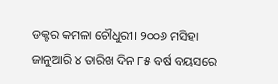ଡକ୍ଟର କମଳା ଚୌଧୁରୀ। ୨୦୦୬ ମସିହା ଜାନୁଆରି ୪ ତାରିଖ ଦିନ ୮୫ ବର୍ଷ ବୟସରେ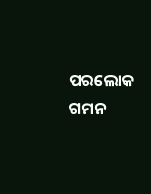ପରଲୋକ ଗମନ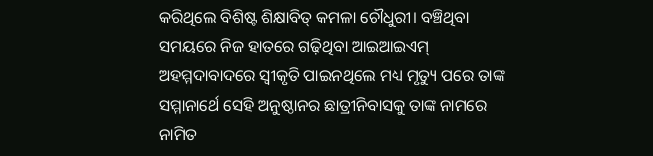କରିଥିଲେ ବିଶିଷ୍ଟ ଶିକ୍ଷାବିତ୍ କମଳା ଚୌଧୁରୀ। ବଞ୍ଚିଥିବା ସମୟରେ ନିଜ ହାତରେ ଗଢ଼ିଥିବା ଆଇଆଇଏମ୍ ଅହମ୍ମଦାବାଦରେ ସ୍ବୀକୃତି ପାଇନଥିଲେ ମଧ୍ୟ ମୃତ୍ୟୁ ପରେ ତାଙ୍କ ସମ୍ମାନାର୍ଥେ ସେହି ଅନୁଷ୍ଠାନର ଛାତ୍ରୀନିବାସକୁ ତାଙ୍କ ନାମରେ ନାମିତ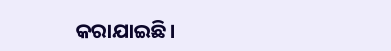କରାଯାଇଛି।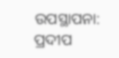ଉପସ୍ଥାପନା: ପ୍ରଦୀପ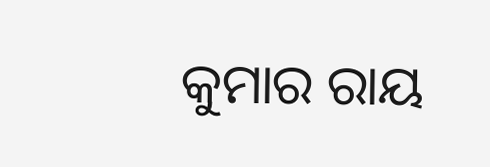କୁମାର ରାୟ